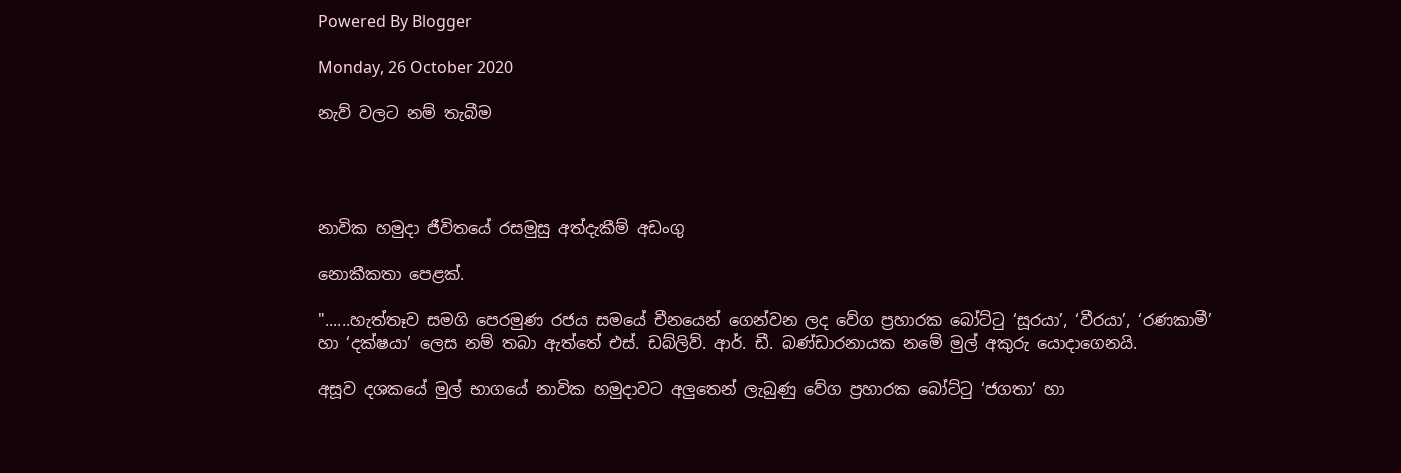Powered By Blogger

Monday, 26 October 2020

නැව් වලට නම් තැබීම




නාවික හමුදා ජීවිතයේ රසමුසු අත්දැකීම් අඩංගු

නොකීකතා පෙළක්.

"......හැත්තෑව සමගි පෙරමුණ රජය සමයේ චීනයෙන් ගෙන්වන ලද වේග ප්‍රහාරක බෝට්ටු ‘සූරයා’, ‘වීරයා’, ‘රණකාමී’ හා ‘දක්ෂයා’ ලෙස නම් තබා ඇත්තේ එස්. ඩබ්ලිව්. ආර්. ඩී. බණ්ඩාරනායක නමේ මුල් අකුරු යොදාගෙනයි.

අසූව දශකයේ මුල් භාගයේ නාවික හමුදාවට අලුතෙන් ලැබුණු වේග ප්‍රහාරක බෝට්ටු ‘ජගතා’ හා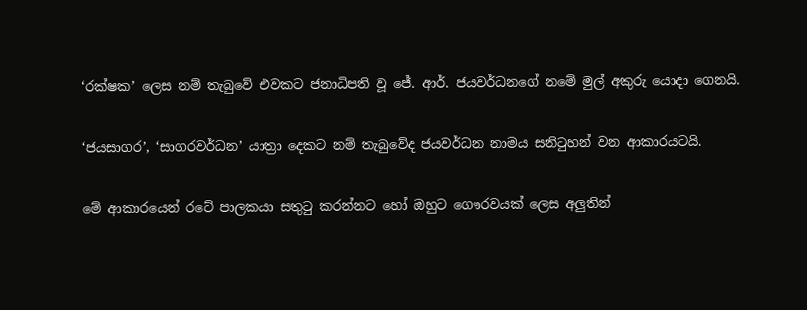‘රක්ෂක’ ලෙස නම් තැබුවේ එවකට ජනාධිපති වූ ජේ. ආර්. ජයවර්ධනගේ නමේ මුල් අකුරු යොදා ගෙනයි.

‘ජයසාගර’, ‘සාගරවර්ධන’ යාත්‍රා දෙකට නම් තැබුවේද ජයවර්ධන නාමය සනිටුහන් වන ආකාරයටයි.

මේ ආකාරයෙන් රටේ පාලකයා සතුටු කරන්නට හෝ ඔහුට ගෞරවයක් ලෙස අලුතින්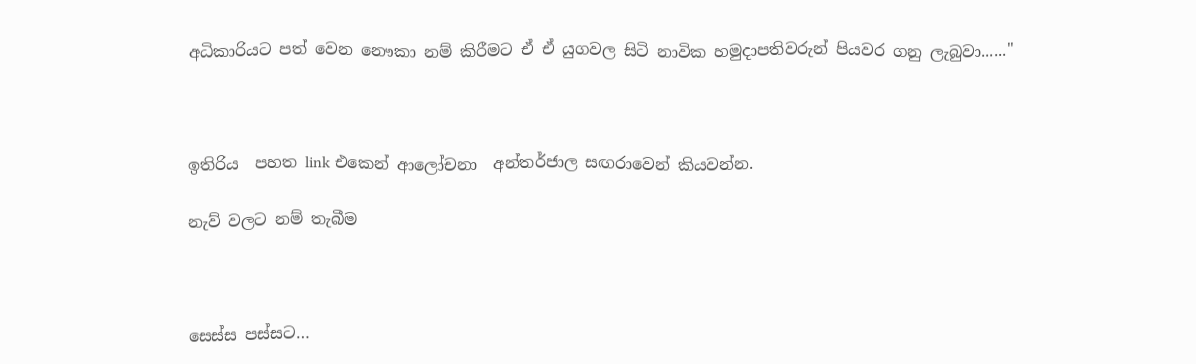අධිකාරියට පත් වෙන නෞකා නම් කිරීමට ඒ ඒ යුගවල සිටි නාවික හමුදාපතිවරුන් පියවර ගනු ලැබුවා......"



ඉතිරිය  පහත link එකෙන් ආලෝචනා  අන්තර්ජාල සඟරාවෙන් කියවන්න.

නැව් වලට නම් තැබීම



සෙස්ස පස්සට…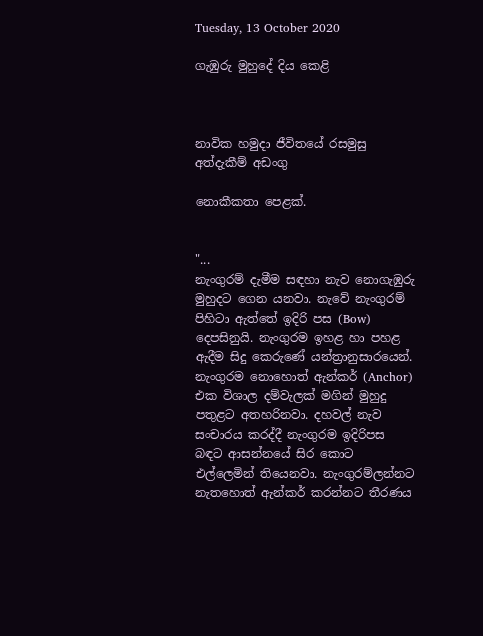Tuesday, 13 October 2020

ගැඹුරු මුහුදේ දිය කෙළි



නාවික හමුදා ජීවිතයේ රසමුසු අත්දැකීම් අඩංගු

නොකීකතා පෙළක්.


"...
නැංගුරම් දැමීම සඳහා නැව නොගැඹුරු මුහුදට ගෙන යනවා. නැවේ නැංගුරම් පිහිටා ඇත්තේ ඉදිරි පස (Bow) දෙපසිනුයි. නැංගුරම ඉහළ හා පහළ ඇදීම සිදු කෙරුණේ යන්ත්‍රානුසාරයෙන්. නැංගුරම නොහොත් ඇන්කර් (Anchor) එක විශාල දම්වැලක් මගින් මුහුදු පතුළට අතහරිනවා. දහවල් නැව සංචාරය කරද්දී නැංගුරම ඉදිරිපස බඳට ආසන්නයේ සිර කොට එල්ලෙමින් තියෙනවා. නැංගුරම්ලන්නට නැතහොත් ඇන්කර් කරන්නට තීරණය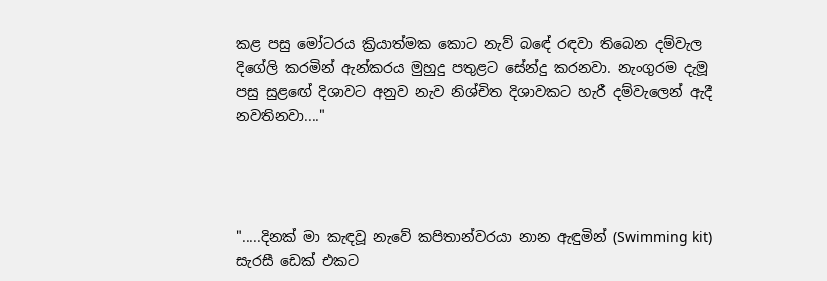කළ පසු මෝටරය ක්‍රියාත්මක කොට නැව් බඳේ රඳවා තිබෙන දම්වැල දිගේලි කරමින් ඇන්කරය මුහුදු පතුළට සේන්දු කරනවා. නැංගුරම දැමූ පසු සුළඟේ දිශාවට අනුව නැව නිශ්චිත දිශාවකට හැරී දම්වැලෙන් ඇදී නවතිනවා...."




".....දිනක් මා කැඳවූ නැවේ කපිතාන්වරයා නාන ඇඳුමින් (Swimming kit) සැරසී ඩෙක් එකට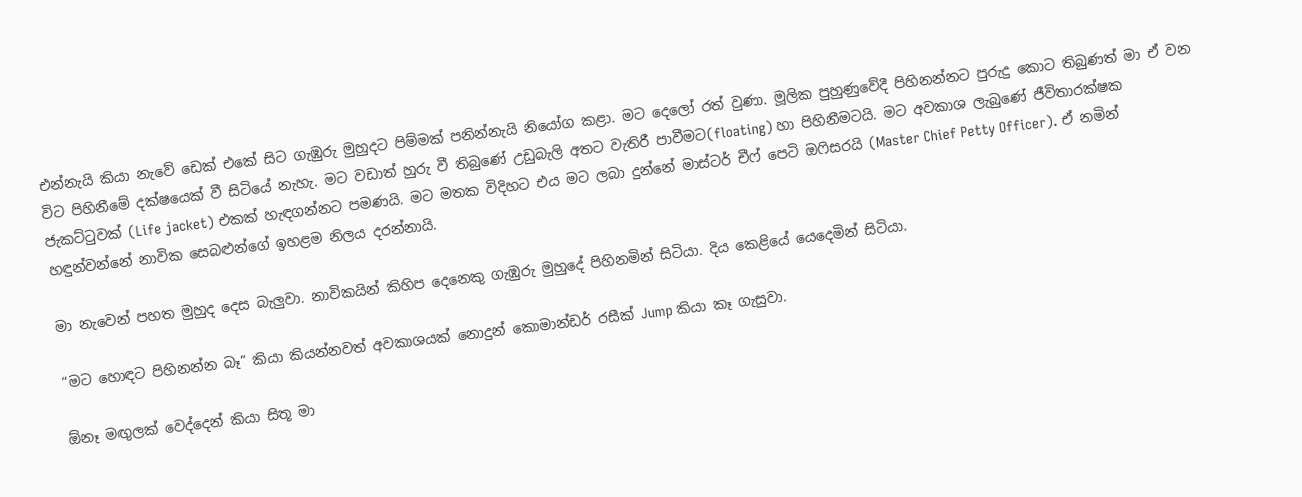එන්නැයි කියා නැවේ ඩෙක් එකේ සිට ගැඹුරු මුහුදට පිම්මක් පනින්නැයි නියෝග කළා. මට දෙලෝ රත් වුණා. මූලික පුහුණුවේදී පිහිනන්නට පුරුදු කොට තිබුණත් මා ඒ වන විට පිහිනීමේ දක්ෂයෙක් වී සිටියේ නැහැ. මට වඩාත් හුරු වී තිබුණේ උඩුබැලි අතට වැතිරී පාවීමට(floating) හා පිහිනීමටයි. මට අවකාශ ලැබුණේ ජීවිතාරක්ෂක ජැකට්ටුවක් (Life jacket) එකක් හැඳගන්නට පමණයි. මට මතක විදිහට එය මට ලබා දුන්නේ මාස්ටර් චීෆ් පෙටි ඔෆිසරයි (Master Chief Petty Officer). ඒ නමින් හඳුන්වන්නේ නාවික සෙබළුන්ගේ ඉහළම නිලය දරන්නායි.

මා නැවෙන් පහත මුහුද දෙස බැලුවා. නාවිකයින් කිහිප දෙනෙකු ගැඹුරු මුහුදේ පිහිනමින් සිටියා. දිය කෙළියේ යෙදෙමින් සිටියා.

“මට හොඳට පිහිනන්න බෑ” කියා කියන්නවත් අවකාශයක් නොදුන් කොමාන්ඩර් රසීක් Jump කියා කෑ ගැසුවා.

ඕනෑ මඟුලක් වෙද්දෙන් කියා සිතූ මා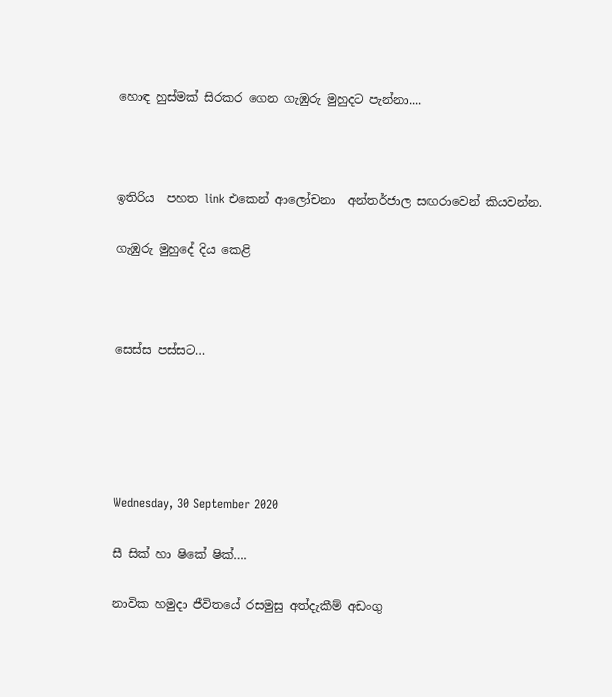හොඳ හුස්මක් සිරකර ගෙන ගැඹුරු මුහුදට පැන්නා....



ඉතිරිය  පහත link එකෙන් ආලෝචනා  අන්තර්ජාල සඟරාවෙන් කියවන්න.

ගැඹුරු මුහුදේ දිය කෙළි



සෙස්ස පස්සට…





Wednesday, 30 September 2020

සී සික් හා ෂිකේ ෂික්….

නාවික හමුදා ජීවිතයේ රසමුසු අත්දැකීම් අඩංගු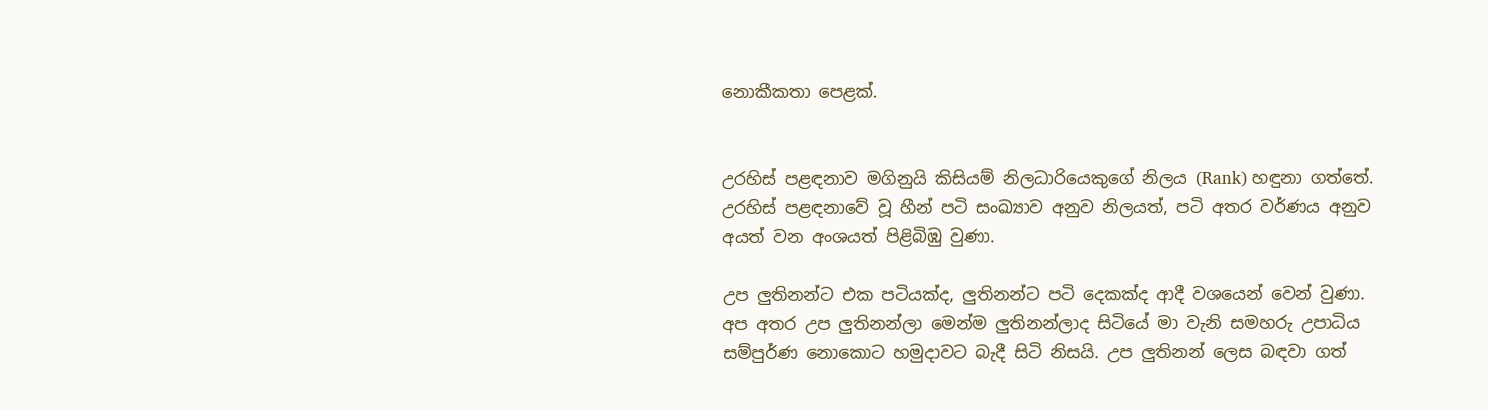නොකීකතා පෙළක්.


උරහිස් පළඳනාව මගිනුයි කිසියම් නිලධාරියෙකුගේ නිලය (Rank) හඳුනා ගත්තේ. උරහිස් පළඳනාවේ වූ හීන් පටි සංඛ්‍යාව අනුව නිලයත්, පටි අතර වර්ණය අනුව අයත් වන අංශයත් පිළිබිඹු වුණා.

උප ලුතිනන්ට එක පටියක්ද, ලුතිනන්ට පටි දෙකක්ද ආදී වශයෙන් වෙන් වුණා. අප අතර උප ලුතිනන්ලා මෙන්ම ලුතිනන්ලාද සිටියේ මා වැනි සමහරු උපාධිය සම්පුර්ණ නොකොට හමුදාවට බැදී සිටි නිසයි. උප ලුතිනන් ලෙස බඳවා ගත්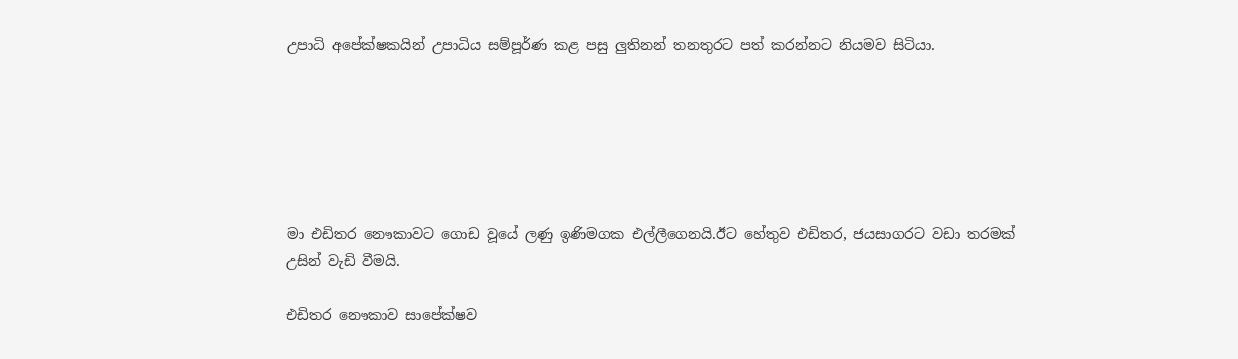උපාධි අපේක්ෂකයින් උපාධිය සම්පූර්ණ කළ පසු ලුතිනන් තනතුරට පත් කරන්නට නියමව සිටියා.






මා එඩිතර නෞකාවට ගොඩ වූයේ ලණු ඉණිමගක එල්ලීගෙනයි.ඊට හේතුව එඩිතර, ජයසාගරට වඩා තරමක් උසින් වැඩි වීමයි.

එඩිතර නෞකාව සාපේක්ෂව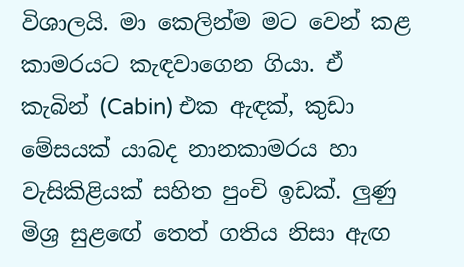විශාලයි. මා කෙලින්ම මට වෙන් කළ කාමරයට කැඳවාගෙන ගියා. ඒ කැබින් (Cabin) එක ඇඳක්, කුඩා මේසයක් යාබද නානකාමරය හා වැසිකිළියක් සහිත පුංචි ඉඩක්. ලුණු මිශ්‍ර සුළඟේ තෙත් ගතිය නිසා ඇඟ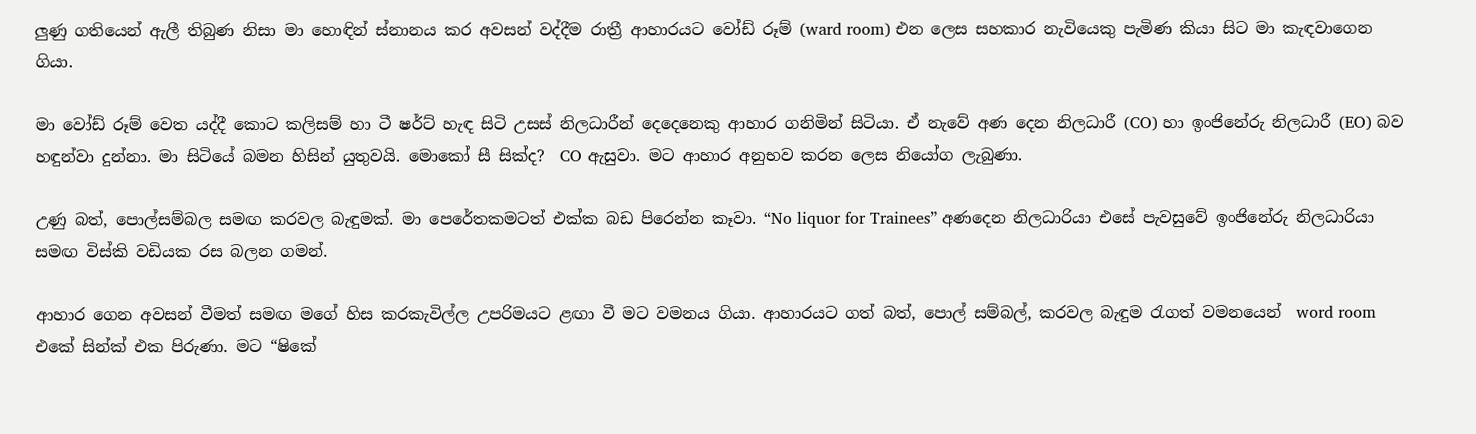ලුණු ගතියෙන් ඇලී තිබුණ නිසා මා හොඳින් ස්නානය කර අවසන් වද්දීම රාත්‍රී ආහාරයට වෝඩ් රූම් (ward room) එන ලෙස සහකාර නැවියෙකු පැමිණ කියා සිට මා කැඳවාගෙන ගියා.

මා වෝඩ් රූම් වෙත යද්දී කොට කලිසම් හා ටී ෂර්ට් හැඳ සිටි උසස් නිලධාරීන් දෙදෙනෙකු ආහාර ගනිමින් සිටියා. ඒ නැවේ අණ දෙන නිලධාරී (CO) හා ඉංජිනේරු නිලධාරී (EO) බව හඳුන්වා දුන්නා. මා සිටියේ බමන හිසින් යුතුවයි. මොකෝ සී සික්ද?  CO ඇසුවා. මට ආහාර අනුභව කරන ලෙස නියෝග ලැබුණා.

උණු බත්, පොල්සම්බල සමඟ කරවල බැඳුමක්. මා පෙරේතකමටත් එක්ක බඩ පිරෙන්න කෑවා. “No liquor for Trainees” අණදෙන නිලධාරියා එසේ පැවසුවේ ඉංජිනේරු නිලධාරියා සමඟ විස්කි වඩියක රස බලන ගමන්.

ආහාර ගෙන අවසන් වීමත් සමඟ මගේ හිස කරකැවිල්ල උපරිමයට ළඟා වී මට වමනය ගියා. ආහාරයට ගත් බත්, පොල් සම්බල්, කරවල බැඳුම රැගත් වමනයෙන්  word room එකේ සින්ක් එක පිරුණා. මට “ෂිකේ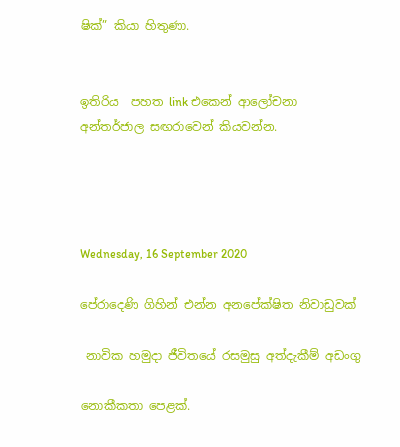ෂික්” කියා හිතුණා.


ඉතිරිය  පහත link එකෙන් ආලෝචනා  අන්තර්ජාල සඟරාවෙන් කියවන්න.




Wednesday, 16 September 2020

පේරාදෙණි ගිහින් එන්න අනපේක්ෂිත නිවාඩුවක්

 නාවික හමුදා ජීවිතයේ රසමුසු අත්දැකීම් අඩංගු

නොකීකතා පෙළක්.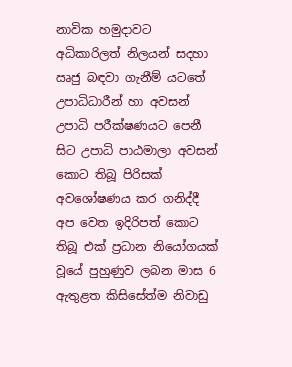නාවික හමුදාවට අධිකාරිලත් නිලයන් සදහා ඍජු බඳවා ගැනීම් යටතේ උපාධිධාරීන් හා අවසන් උපාධි පරීක්ෂණයට පෙනී සිට උපාධි පාඨමාලා අවසන් කොට තිබූ පිරිසක් අවශෝෂණය කර ගනිද්දී අප වෙත ඉදිරිපත් කොට තිබූ එක් ප්‍රධාන නියෝගයක් වූයේ පුහුණුව ලබන මාස 6 ඇතුළත කිසිසේත්ම නිවාඩු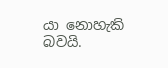යා නොහැකි බවයි.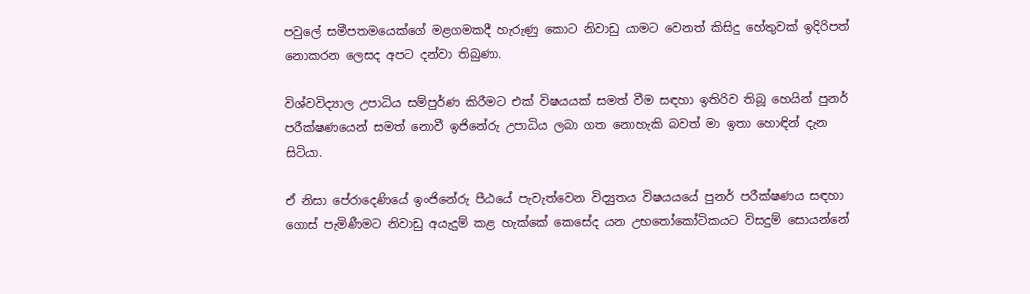පවුලේ සමීපතමයෙක්ගේ මළගමකදී හැරුණු කොට නිවාඩු යාමට වෙනත් කිසිදු හේතුවක් ඉදිරිපත් නොකරන ලෙසද අපට දන්වා තිබුණා.

විශ්වවිද්‍යාල උපාධිය සම්පුර්ණ කිරීමට එක් විෂයයක් සමත් වීම සඳහා ඉතිරිව තිබූ හෙයින් පුනර් පරීක්ෂණයෙන් සමත් නොවී ඉජිනේරු උපාධිය ලබා ගත නොහැකි බවත් මා ඉතා හොඳින් දැන සිටියා.

ඒ නිසා පේරාදෙණියේ ඉංජිනේරු පීඨයේ පැවැත්වෙන විද්‍යුතය විෂයයයේ පුනර් පරීක්ෂණය සඳහා ගොස් පැමිණීමට නිවාඩු අයැදුම් කළ හැක්කේ කෙසේද යන උභතෝකෝටිකයට විසදුම් සොයන්නේ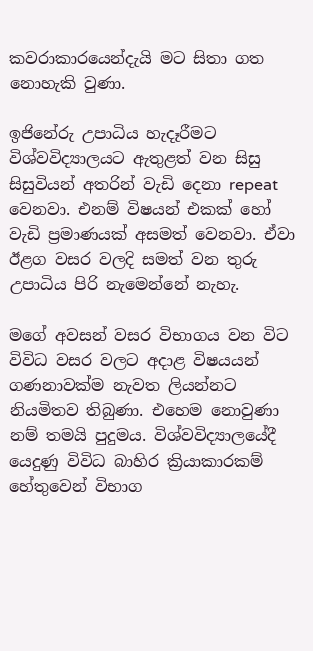කවරාකාරයෙන්දැයි මට සිතා ගත නොහැකි වුණා.

ඉජිනේරු උපාධිය හැදෑරීමට විශ්වවිද්‍යාලයට ඇතුළත් වන සිසු සිසුවියන් අතරින් වැඩි දෙනා repeat වෙනවා. එනම් විෂයන් එකක් හෝ වැඩි ප්‍රමාණයක් අසමත් වෙනවා. ඒවා ඊළග වසර වලදි සමත් වන තුරු උපාධිය පිරි නැමෙන්නේ නැහැ.

මගේ අවසන් වසර විභාගය වන විට විවිධ වසර වලට අදාළ විෂයයන් ගණනාවක්ම නැවත ලියන්නට නියමිතව තිබුණා. එහෙම නොවුණා නම් තමයි පුදුමය. විශ්වවිද්‍යාලයේදී යෙදුණු විවිධ බාහිර ක්‍රියාකාරකම් හේතුවෙන් විභාග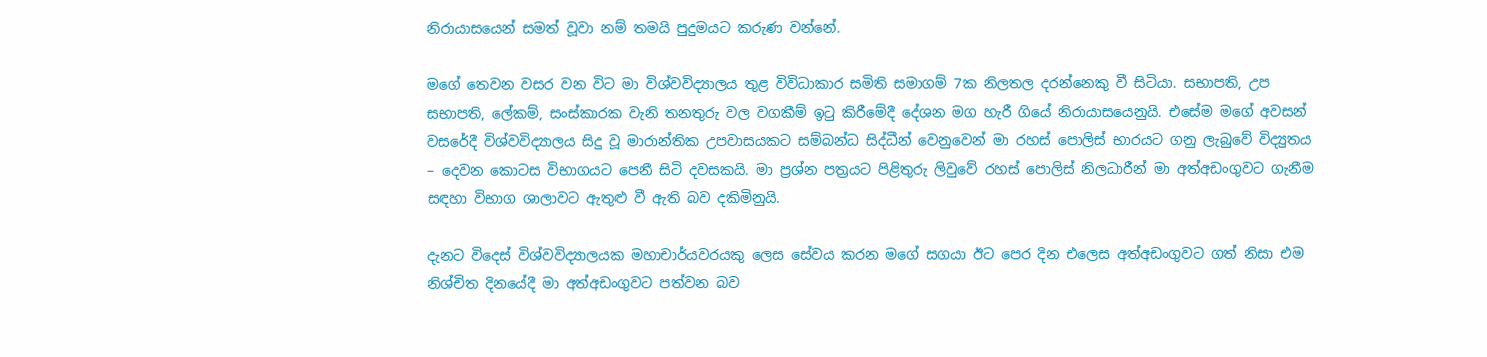නිරායාසයෙන් සමත් වූවා නම් තමයි පුදුමයට කරුණ වන්නේ.

මගේ තෙවන වසර වන විට මා විශ්වවිද්‍යාලය තුළ විවිධාකාර සමිති සමාගම් 7ක නිලතල දරන්නෙකු වී සිටියා. සභාපති, උප සභාපති, ලේකම්, සංස්කාරක වැනි තනතුරු වල වගකීම් ඉටු කිරීමේදී දේශන මග හැරී ගියේ නිරායාසයෙනුයි. එසේම මගේ අවසන් වසරේදී විශ්වවිද්‍යාලය සිදු වූ මාරාන්තික උපවාසයකට සම්බන්ධ සිද්ධීන් වෙනුවෙන් මා රහස් පොලිස් භාරයට ගනු ලැබුවේ විද්‍යුතය – දෙවන කොටස විභාගයට පෙනී සිටි දවසකයි. මා ප්‍රශ්න පත්‍රයට පිළිතුරු ලිවුවේ රහස් පොලිස් නිලධාරීන් මා අත්අඩංගුවට ගැනීම සඳහා විභාග ශාලාවට ඇතුළු වී ඇති බව දකිමිනුයි.

දැනට විදෙස් විශ්වවිද්‍යාලයක මහාචාර්යවරයකු ලෙස සේවය කරන මගේ සගයා ඊට පෙර දින එලෙස අත්අඩංගුවට ගත් නිසා එම නිශ්චිත දිනයේදී මා අත්අඩංගුවට පත්වන බව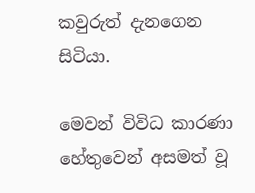කවුරුත් දැනගෙන සිටියා.

මෙවන් විවිධ කාරණා හේතුවෙන් අසමත් වූ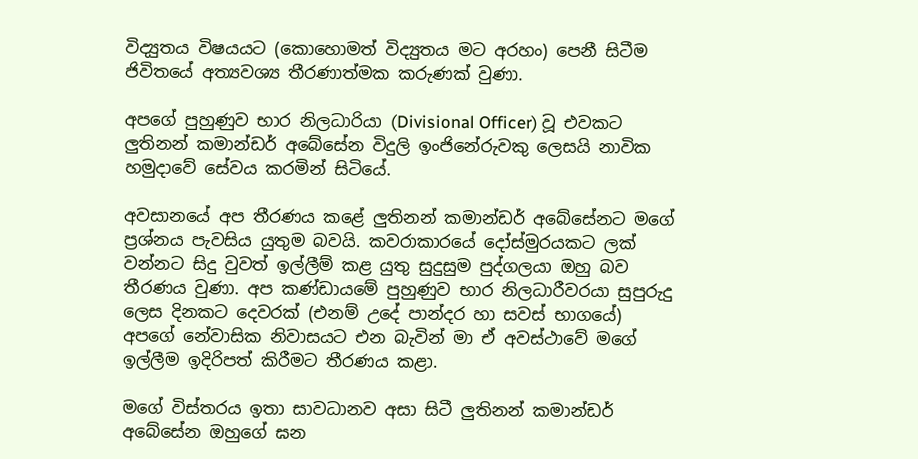විද්‍යුතය විෂයයට (කොහොමත් විද්‍යුතය මට අරහං) පෙනී සිටීම ජිවිතයේ අත්‍යවශ්‍ය තීරණාත්මක කරුණක් වුණා.

අපගේ පුහුණුව භාර නිලධාරියා (Divisional Officer) වූ එවකට ලුතිනන් කමාන්ඩර් අබේසේන විදුලි ඉංජිනේරුවකු ලෙසයි නාවික හමුදාවේ සේවය කරමින් සිටියේ.

අවසානයේ අප තීරණය කළේ ලුතිනන් කමාන්ඩර් අබේසේනට මගේ ප්‍රශ්නය පැවසිය යුතුම බවයි. කවරාකාරයේ දෝස්මුරයකට ලක් වන්නට සිදු වුවත් ඉල්ලීම් කළ යුතු සුදුසුම පුද්ගලයා ඔහු බව තීරණය වුණා. අප කණ්ඩායමේ පුහුණුව භාර නිලධාරීවරයා සුපුරුදු ලෙස දිනකට දෙවරක් (එනම් උදේ පාන්දර හා සවස් භාගයේ) අපගේ නේවාසික නිවාසයට එන බැවින් මා ඒ අවස්ථාවේ මගේ ඉල්ලීම ඉදිරිපත් කිරීමට තීරණය කළා.

මගේ විස්තරය ඉතා සාවධානව අසා සිටී ලුතිනන් කමාන්ඩර් අබේසේන ඔහුගේ ඝන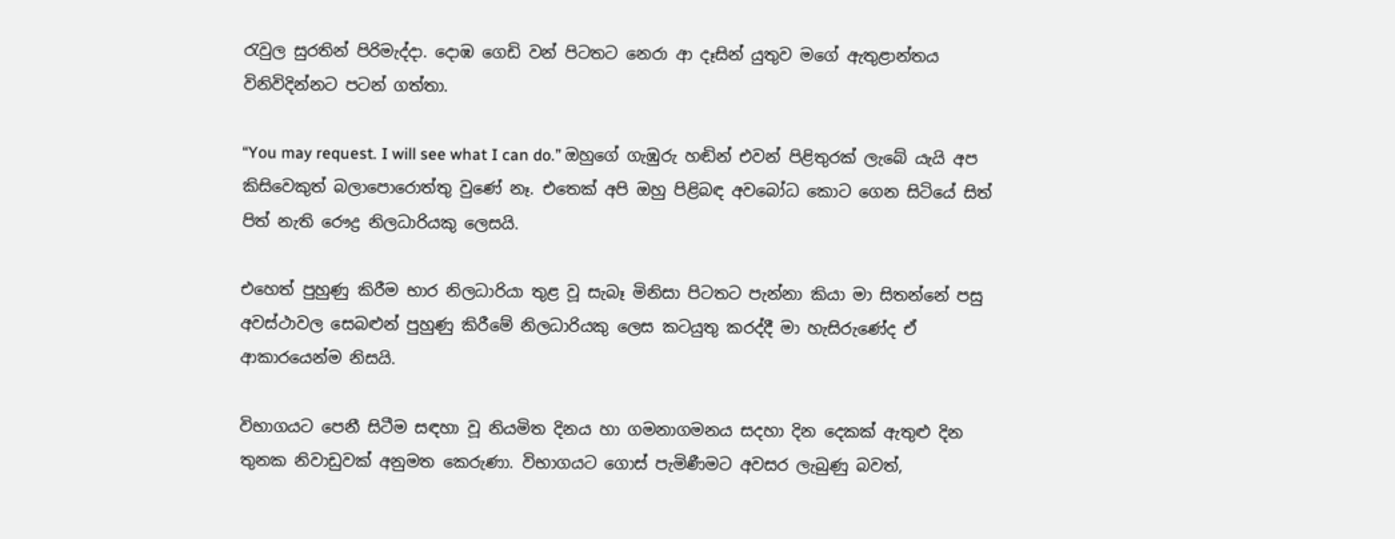රැවුල සුරතින් පිරිමැද්දා. දොඹ ගෙඩි වන් පිටතට නෙරා ආ දෑසින් යුතුව මගේ ඇතුළාන්තය විනිවිදින්නට පටන් ගත්තා.

“You may request. I will see what I can do.” ඔහුගේ ගැඹුරු හඬින් එවන් පිළිතුරක් ලැබේ යැයි අප කිසිවෙකුත් බලාපොරොත්තු වුණේ නෑ. එතෙක් අපි ඔහු පිළිබඳ අවබෝධ කොට ගෙන සිටියේ සිත් පිත් නැති රෞද්‍ර නිලධාරියකු ලෙසයි.

එහෙත් පුහුණු කිරීම භාර නිලධාරියා තුළ වූ සැබෑ මිනිසා පිටතට පැන්නා කියා මා සිතන්නේ පසු අවස්ථාවල සෙබළුන් පුහුණු කිරීමේ නිලධාරියකු ලෙස කටයුතු කරද්දී මා හැසිරුණේද ඒ ආකාරයෙන්ම නිසයි.

විභාගයට පෙනී සිටීම සඳහා වූ නියමිත දිනය හා ගමනාගමනය සදහා දින දෙකක් ඇතුළු දින තුනක නිවාඩුවක් අනුමත කෙරුණා. විභාගයට ගොස් පැමිණීමට අවසර ලැබුණු බවත්,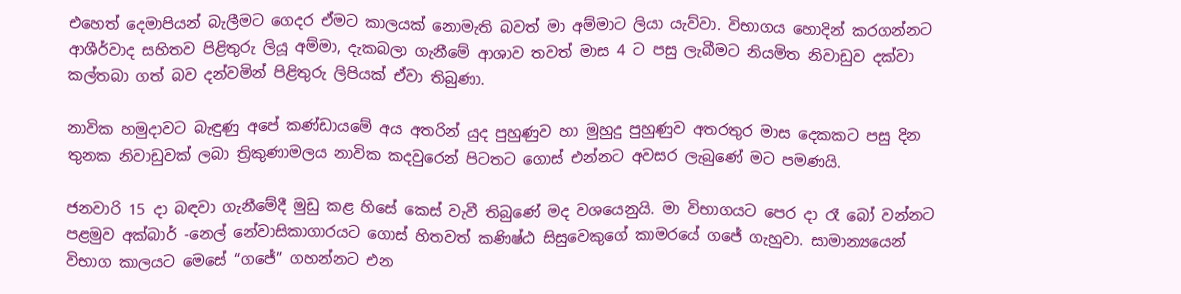එහෙත් දෙමාපියන් බැලීමට ගෙදර ඒමට කාලයක් නොමැති බවත් මා අම්මාට ලියා යැව්වා. විභාගය හොදින් කරගන්නට ආශීර්වාද සහිතව පිළිතුරු ලියූ අම්මා, දැකබලා ගැනීමේ ආශාව තවත් මාස 4 ට පසු ලැබීමට නියමිත නිවාඩුව දක්වා කල්තබා ගත් බව දන්වමින් පිළිතුරු ලිපියක් ඒවා තිබුණා.

නාවික හමුදාවට බැඳුණු අපේ කණ්ඩායමේ අය අතරින් යුද පුහුණුව හා මුහුදු පුහුණුව අතරතුර මාස දෙකකට පසු දින තුනක නිවාඩුවක් ලබා ත්‍රිකුණාමලය නාවික කදවුරෙන් පිටතට ගොස් එන්නට අවසර ලැබුණේ මට පමණයි.

ජනවාරි 15 දා බඳවා ගැනීමේදී මුඩු කළ හිසේ කෙස් වැවී තිබුණේ මද වශයෙනුයි. මා විභාගයට පෙර දා රෑ බෝ වන්නට පළමුව අක්බාර් -නෙල් නේවාසිකාගාරයට ගොස් හිතවත් කණිෂ්ඨ සිසුවෙකුගේ කාමරයේ ගජේ ගැහුවා. සාමාන්‍යයෙන් විභාග කාලයට මෙසේ “ගජේ” ගහන්නට එන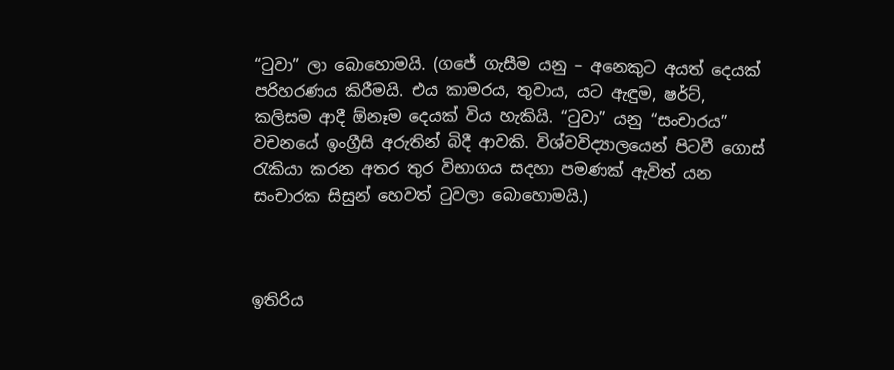“ටුවා” ලා බොහොමයි. (ගජේ ගැසීම යනු – අනෙකුට අයත් දෙයක් පරිහරණය කිරීමයි. එය කාමරය, තුවාය, යට ඇඳුම, ෂර්ට්, කලිසම ආදී ඕනෑම දෙයක් විය හැකියි. “ටුවා” යනු “සංචාරය” වචනයේ ඉංග්‍රීසි අරුතින් බිදී ආවකි. විශ්වවිද්‍යාලයෙන් පිටවී ගොස් රැකියා කරන අතර තුර විභාගය සදහා පමණක් ඇවිත් යන සංචාරක සිසුන් හෙවත් ටුවලා බොහොමයි.)



ඉතිරිය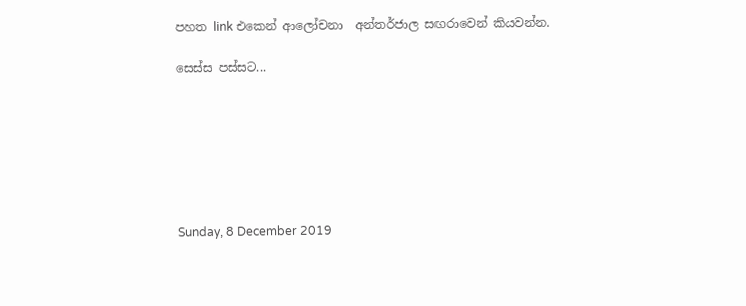පහත link එකෙන් ආලෝචනා  අන්තර්ජාල සඟරාවෙන් කියවන්න.

සෙස්ස පස්සට...







Sunday, 8 December 2019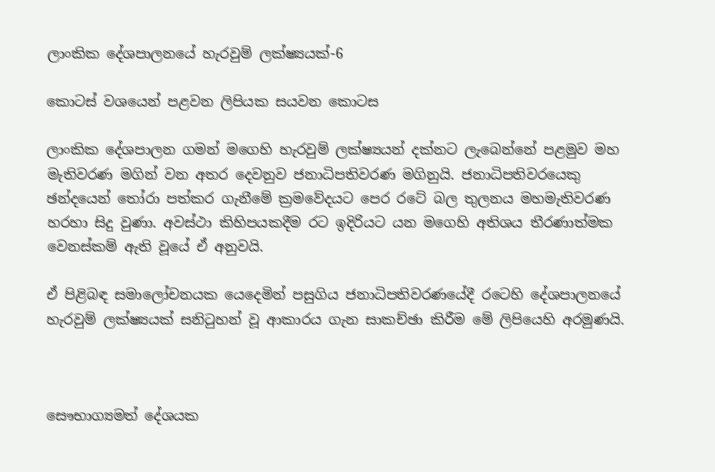ලාංකික දේශපාලනයේ හැරවුම් ලක්ෂ්‍යයක්-6

කොටස් වශයෙන් පළවන ලිපියක සයවන කොටස

ලාංකික දේශපාලන ගමන් මගෙහි හැරවුම් ලක්ෂ්‍යයන් දක්නට ලැබෙන්නේ පළමුව මහ මැතිවරණ මගින් වන අතර දෙවනුව ජනාධිපතිවරණ මගිනුයි. ජනාධිපතිවරයෙකු ඡන්දයෙන් තෝරා පත්කර ගැනීමේ ක්‍රමවේදයට පෙර රටේ බල තුලනය මහමැතිවරණ හරහා සිදු වුණා. අවස්ථා කිහිපයකදීම රට ඉදිරියට යන මගෙහි අතිශය තීරණාත්මක වෙනස්කම් ඇති වූයේ ඒ අනුවයි.

ඒ පිළිබඳ සමාලෝචනයක යෙදෙමින් පසුගිය ජනාධිපතිවරණයේදී රටෙහි දේශපාලනයේ හැරවුම් ලක්ෂ්‍යයක් සනිටුහන් වූ ආකාරය ගැන සාකච්ඡා කිරීම මේ ලිපියෙහි අරමුණයි.



සෞභාග්‍යමත් දේශයක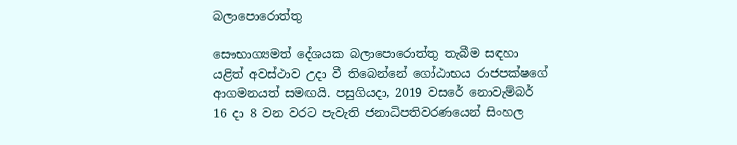බලාපොරොත්තු

සෞභාග්‍යමත් දේශයක බලාපොරොත්තු තැබීම සඳහා යළිත් අවස්ථාව උදා වී තිබෙන්නේ ගෝඨාභය රාජපක්ෂගේ ආගමනයත් සමඟයි. පසුගියදා, 2019 වසරේ නොවැම්බර් 16 දා 8 වන වරට පැවැති ජනාධිපතිවරණයෙන් සිංහල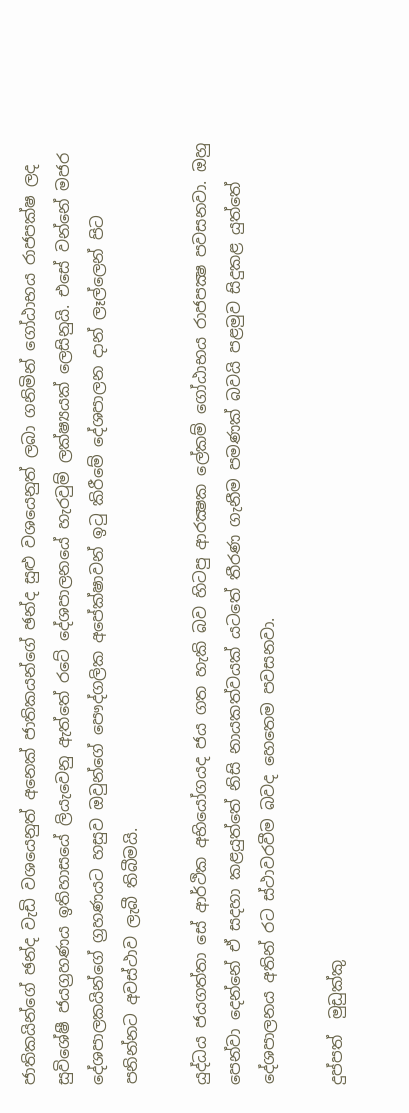ජාතිකයින්ගේ ඡන්ද වැඩි වශයෙනුත් අනෙක් ජාතිකයන්ගේ ඡන්ද සුළු වශයෙනුත් ලබා ගනිමින් ගෝඨාභය රාජපක්ෂ ලද සුවිශේෂී ජයග්‍රහණය ඉතිහාසයේ ලියැවෙනු ඇත්තේ රටේ දේශපාලනයේ හැරවුම් ලක්ෂ්‍යයක් ලෙසිනුයි. එසේ වන්නේ මජර දේශපාලකයින්ගේ ග්‍රහණයට හසුව ඔවුන්ගේ පෞද්ගලික අපේක්ෂාවන් ඉටු කිරීමේ දේශපාලන දාන් ලෑල්ලෙන් පිට පනින්නට අවස්ථාව ලැබී තිබීමයි.

යුද්ධය ජයගත්තා සේ ආර්ථික අභියෝගයද ජය ගත හැකි බව හිටපු ආරක්‍ෂක ලේකම් ගෝඨාභය රාජපක්‍ෂ පවසනවා. ඔහු පෙන්වා දෙන්නේ ඒ සදහා කළයුත්තේ නිසි නායකත්වයක් යටතේ තීරණ ගැනීම පමණක් බවයි පළමුව සිදුකළ යුත්තේ දේශපාලනය අතින් රට ස්ථාවරවීම බවද හෙතෙම පවසනවා.

දුප්පත්  මුඩුක්කු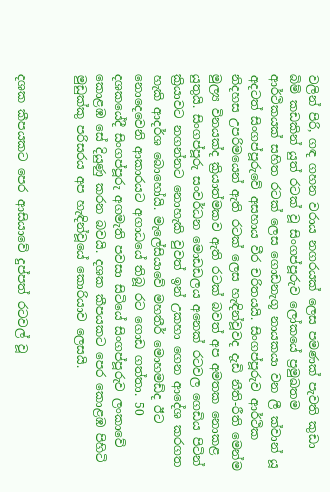වලින් පිරි, ගඳ ගහන වරාය නගරයක් ලෙස පමණක් පැවති කුඩා බිම් කඩකින් යුත් රටක් වූ සිංගප්පූරුව ලෝකයේ ප්‍රමුඛතම ආර්ථිකයක් සහිත රටක් ලෙස ගොඩනැගූ නායකයා වන ලී ක්වාන් යූ අදටත් සිංගප්පූරුවේ අසහාය වීර චරිතයයි. සිංගප්පූරුව ආර්ථික නිදහස උපරිමයෙන් ඇති රටක් ලෙස හැඳින්වූවද දැඩි නීති-රීති මෙන්ම මුල්‍ය විනයක්ද ක්‍රියාත්මකව ඇති රටක් බවත් අප අමතක නොකළ යුතුයි. සිංගප්පූරු සංවර්ධන මොඩඩලය අනෙක් රටවල ගෙඩිය පිටින් ක්‍රියාවට නගන්නට නොහැකි වුවත් ඉන් උකහා ගෙන ආදේශ කරගත හැකි ආදර්ශ බොහෝයි. මැලේසියාවේ මහතීර් මොහමඩ්ද ඊට නොදෙවෙනි ආකාරයට අගාධයේ තිබූ රට ගොඩ ගත්තා. 50 දශකයේදී සිංගප්පූරු අගමැති පවසා සිටියේ සිංගප්පූරුව ලංකාවේ කොළඹ සේ දියුණු කරන බවයි. දශක කීපයකට පෙර කොළඹ පිහිටි මුඩුක්කු පරිසරය අප හැඳින්වූයේ කොරියාව ලෙසයි.


දශක කීපයකට පෙර ආසියාවේ දුප්පත් රටවල් වූ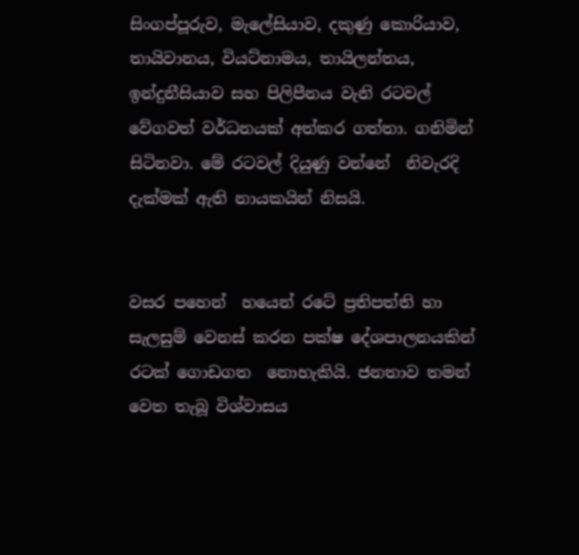සිංගප්පූරුව, මැලේසියාව, දකුණු කොරියාව, තායිවානය, වියට්නාමය, තායිලන්තය, ඉන්දුනීසියාව සහ පිලිපීනය වැනි රටවල් වේගවත් වර්ධනයක් අත්කර ගත්තා. ගනිමින් සිටිනවා. මේ රටවල් දියුණු වන්නේ  නිවැරදි දැක්මක් ඇති නායකයින් නිසයි.


වසර පහෙන්  හයෙන් රටේ ප්‍රතිපත්ති හා සැලසුම් වෙනස් කරන පක්ෂ දේශපාලනයකින් රටක් ගොඩගත  නොහැකියි. ජනතාව තමන් වෙත තැබූ විශ්වාසය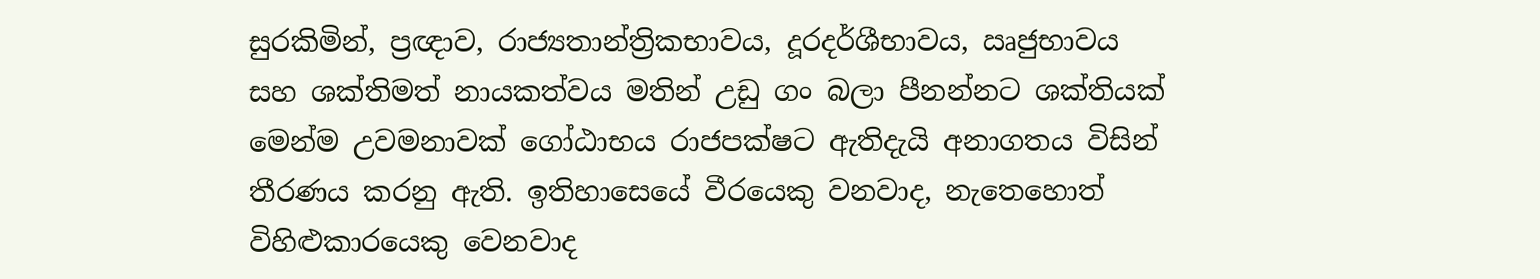සුරකිමින්, ප්‍රඥාව, රාජ්‍යතාන්ත්‍රිකභාවය, දූරදර්ශීභාවය, ඍජුභාවය සහ ශක්තිමත් නායකත්වය මතින් උඩු ගං බලා පීනන්නට ශක්තියක් මෙන්ම උවමනාවක් ගෝඨාභය රාජපක්ෂට ඇතිදැයි අනාගතය විසින් තීරණය කරනු ඇති. ඉතිහාසෙයේ වීරයෙකු වනවාද, නැතෙහොත්  විහිළුකාරයෙකු වෙනවාද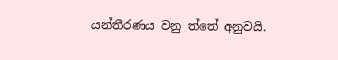යන්තීරණය වනු ත්තේ අනුවයි.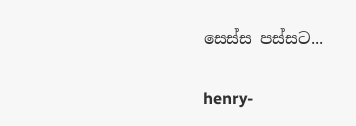සෙස්ස පස්සට...

henry-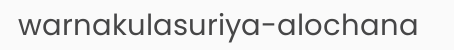warnakulasuriya-alochana